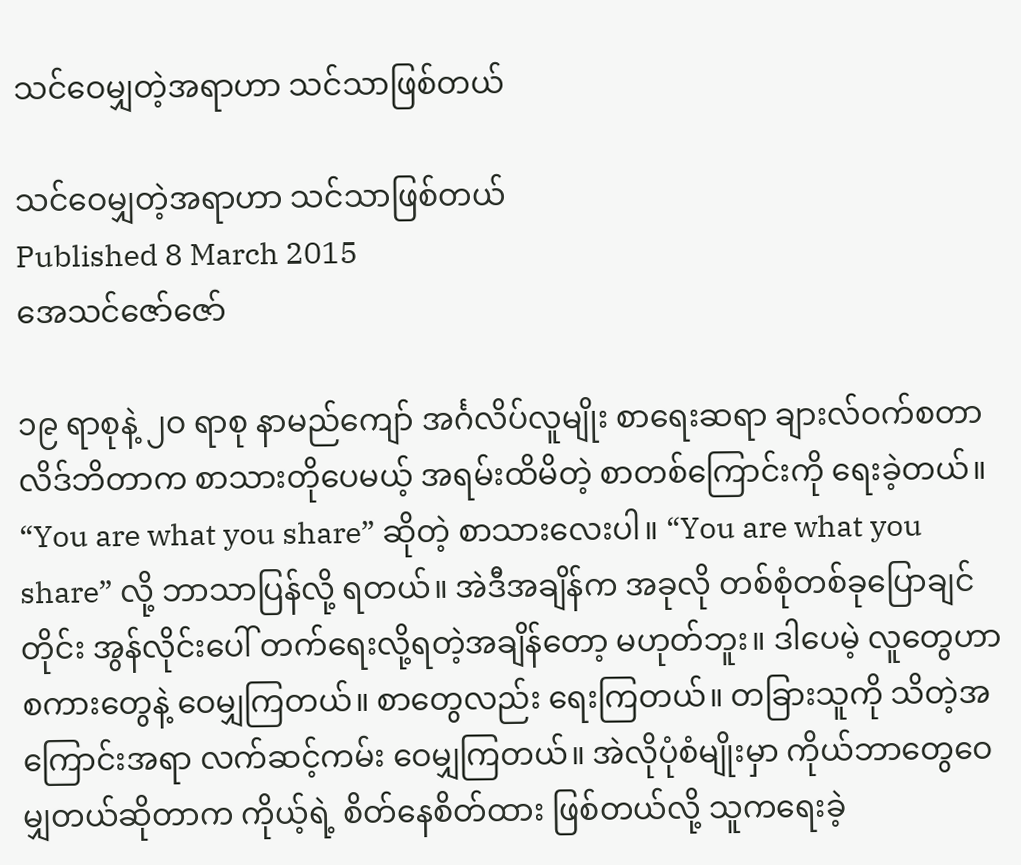သင်ဝေမျှတဲ့အရာဟာ သင်သာဖြစ်တယ်

သင်ဝေမျှတဲ့အရာဟာ သင်သာဖြစ်တယ်
Published 8 March 2015
အေသင်ဇော်ဇော်

၁၉ ရာစုနဲ့ ၂ဝ ရာစု နာမည်ကျော် အင်္ဂလိပ်လူမျိုး စာရေးဆရာ ချားလ်ဝက်စတာလိဒ်ဘိတာက စာသားတိုပေမယ့် အရမ်းထိမိတဲ့ စာတစ်ကြောင်းကို ရေးခဲ့တယ်။ “You are what you share” ဆိုတဲ့ စာသားလေးပါ။ “You are what you share” လို့ ဘာသာပြန်လို့ ရတယ်။ အဲဒီအချိန်က အခုလို တစ်စုံတစ်ခုပြောချင်တိုင်း အွန်လိုင်းပေါ် တက်ရေးလို့ရတဲ့အချိန်တော့ မဟုတ်ဘူး။ ဒါပေမဲ့ လူတွေဟာ စကားတွေနဲ့ ဝေမျှကြတယ်။ စာတွေလည်း ရေးကြတယ်။ တခြားသူကို သိတဲ့အကြောင်းအရာ လက်ဆင့်ကမ်း ဝေမျှကြတယ်။ အဲလိုပုံစံမျိုးမှာ ကိုယ်ဘာတွေဝေမျှတယ်ဆိုတာက ကိုယ့်ရဲ့ စိတ်နေစိတ်ထား ဖြစ်တယ်လို့ သူကရေးခဲ့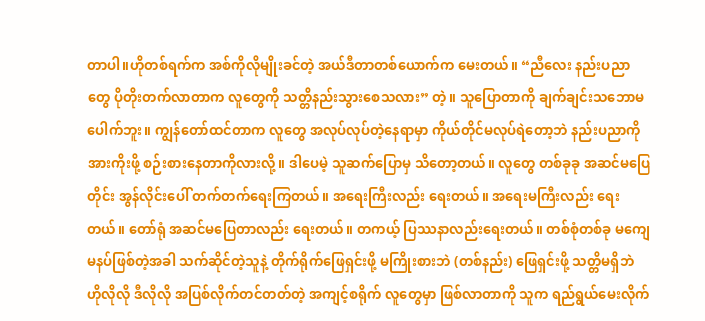တာပါ။ဟိုတစ်ရက်က အစ်ကိုလိုမျိုးခင်တဲ့ အယ်ဒီတာတစ်ယောက်က မေးတယ်။ “ညီလေး နည်းပညာတွေ ပိုတိုးတက်လာတာက လူတွေကို သတ္တိနည်းသွားစေသလား” တဲ့။ သူပြောတာကို ချက်ချင်းသဘောမပေါက်ဘူး။ ကျွန်တော်ထင်တာက လူတွေ အလုပ်လုပ်တဲ့နေရာမှာ ကိုယ်တိုင်မလုပ်ရဲတော့ဘဲ နည်းပညာကို အားကိုးဖို့ စဉ်းစားနေတာကိုလားလို့။ ဒါပေမဲ့ သူဆက်ပြောမှ သိတော့တယ်။ လူတွေ တစ်ခုခု အဆင်မပြေတိုင်း အွန်လိုင်းပေါ် တက်တက်ရေးကြတယ်။ အရေးကြီးလည်း ရေးတယ်။ အရေးမကြီးလည်း ရေးတယ်။ တော်ရုံ အဆင်မပြေတာလည်း ရေးတယ်။ တကယ့် ပြဿနာလည်းရေးတယ်။ တစ်စုံတစ်ခု မကျေမနပ်ဖြစ်တဲ့အခါ သက်ဆိုင်တဲ့သူနဲ့ တိုက်ရိုက်ဖြေရှင်းဖို့ မကြိုးစားဘဲ (တစ်နည်း) ဖြေရှင်းဖို့ သတ္တိမရှိဘဲ ဟိုလိုလို ဒီလိုလို အပြစ်လိုက်တင်တတ်တဲ့ အကျင့်စရိုက် လူတွေမှာ ဖြစ်လာတာကို သူက ရည်ရွယ်မေးလိုက်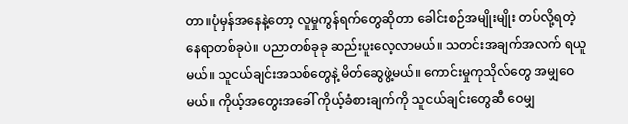တာ။ပုံမှန်အနေနဲ့တော့ လူမှုကွန်ရက်တွေဆိုတာ ခေါင်းစဉ်အမျိုးမျိုး တပ်လို့ရတဲ့ နေရာတစ်ခုပဲ။ ပညာတစ်ခုခု ဆည်းပူးလေ့လာမယ်။ သတင်းအချက်အလက် ရယူမယ်။ သူငယ်ချင်းအသစ်တွေနဲ့ မိတ်ဆွေဖွဲ့မယ်။ ကောင်းမှုကုသိုလ်တွေ အမျှဝေမယ်။ ကိုယ့်အတွေးအခေါ် ကိုယ့်ခံစားချက်ကို သူငယ်ချင်းတွေဆီ ဝေမျှ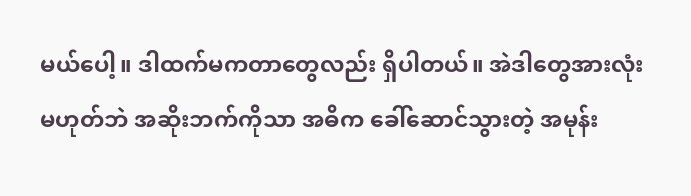မယ်ပေါ့။ ဒါထက်မကတာတွေလည်း ရှိပါတယ်။ အဲဒါတွေအားလုံး မဟုတ်ဘဲ အဆိုးဘက်ကိုသာ အဓိက ခေါ်ဆောင်သွားတဲ့ အမုန်း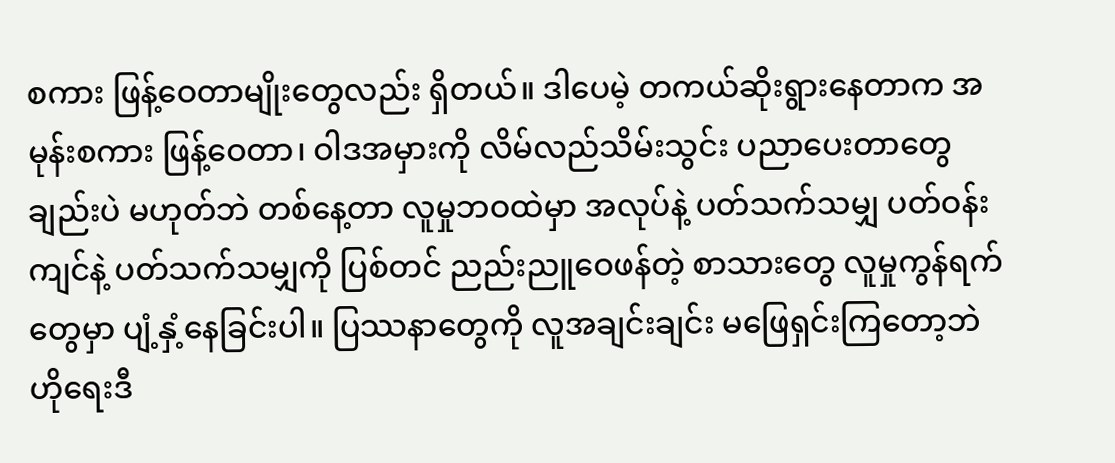စကား ဖြန့်ဝေတာမျိုးတွေလည်း ရှိတယ်။ ဒါပေမဲ့ တကယ်ဆိုးရွားနေတာက အမုန်းစကား ဖြန့်ဝေတာ၊ ဝါဒအမှားကို လိမ်လည်သိမ်းသွင်း ပညာပေးတာတွေချည်းပဲ မဟုတ်ဘဲ တစ်နေ့တာ လူမှုဘဝထဲမှာ အလုပ်နဲ့ ပတ်သက်သမျှ ပတ်ဝန်းကျင်နဲ့ ပတ်သက်သမျှကို ပြစ်တင် ညည်းညူဝေဖန်တဲ့ စာသားတွေ လူမှုကွန်ရက်တွေမှာ ပျံ့နှံ့နေခြင်းပါ။ ပြဿနာတွေကို လူအချင်းချင်း မဖြေရှင်းကြတော့ဘဲ ဟိုရေးဒီ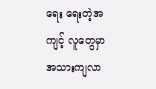ရေး ရေးတဲ့အကျင့် လူတွေမှာ အသားကျလာ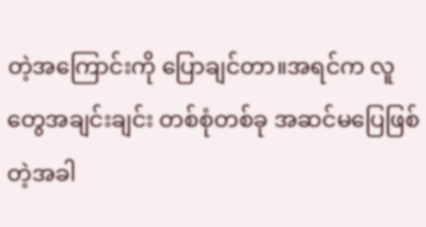တဲ့အကြောင်းကို ပြောချင်တာ။အရင်က လူတွေအချင်းချင်း တစ်စုံတစ်ခု အဆင်မပြေဖြစ်တဲ့အခါ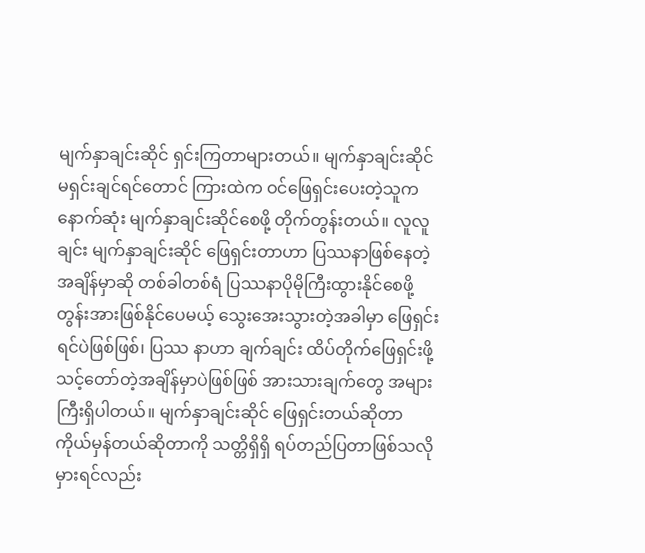မျက်နှာချင်းဆိုင် ရှင်းကြတာများတယ်။ မျက်နှာချင်းဆိုင် မရှင်းချင်ရင်တောင် ကြားထဲက ဝင်ဖြေရှင်းပေးတဲ့သူက နောက်ဆုံး မျက်နှာချင်းဆိုင်စေဖို့ တိုက်တွန်းတယ်။ လူလူချင်း မျက်နှာချင်းဆိုင် ဖြေရှင်းတာဟာ ပြဿနာဖြစ်နေတဲ့ အချိန်မှာဆို တစ်ခါတစ်ရံ ပြဿနာပိုမိုကြီးထွားနိုင်စေဖို့ တွန်းအားဖြစ်နိုင်ပေမယ့် သွေးအေးသွားတဲ့အခါမှာ ဖြေရှင်းရင်ပဲဖြစ်ဖြစ်၊ ပြဿ နာဟာ ချက်ချင်း ထိပ်တိုက်ဖြေရှင်းဖို့ သင့်တော်တဲ့အချိန်မှာပဲဖြစ်ဖြစ် အားသားချက်တွေ အများကြီးရှိပါတယ်။ မျက်နှာချင်းဆိုင် ဖြေရှင်းတယ်ဆိုတာ ကိုယ်မှန်တယ်ဆိုတာကို သတ္တိရှိရှိ ရပ်တည်ပြတာဖြစ်သလို မှားရင်လည်း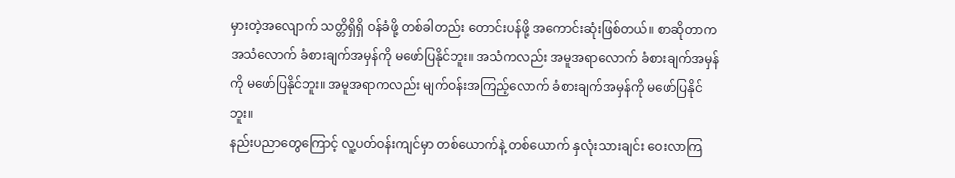မှားတဲ့အလျောက် သတ္တိရှိရှိ ဝန်ခံဖို့ တစ်ခါတည်း တောင်းပန်ဖို့ အကောင်းဆုံးဖြစ်တယ်။ စာဆိုတာက အသံလောက် ခံစားချက်အမှန်ကို မဖော်ပြနိုင်ဘူး။ အသံကလည်း အမူအရာလောက် ခံစားချက်အမှန်ကို မဖော်ပြနိုင်ဘူး။ အမူအရာကလည်း မျက်ဝန်းအကြည့်လောက် ခံစားချက်အမှန်ကို မဖော်ပြနိုင်ဘူး။
နည်းပညာတွေကြောင့် လူ့ပတ်ဝန်းကျင်မှာ တစ်ယောက်နဲ့ တစ်ယောက် နှလုံးသားချင်း ဝေးလာကြ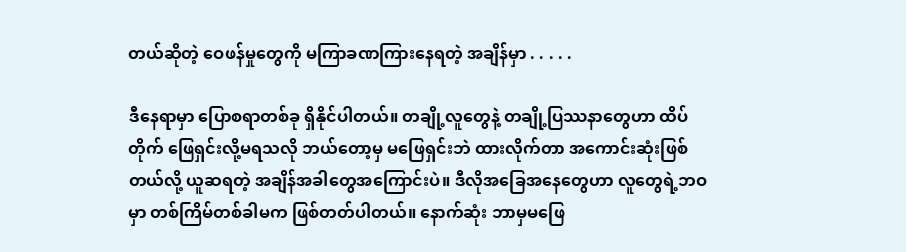တယ်ဆိုတဲ့ ဝေဖန်မှုတွေကို မကြာခဏကြားနေရတဲ့ အချိန်မှာ . . . . .

ဒီနေရာမှာ ပြောစရာတစ်ခု ရှိနိုင်ပါတယ်။ တချို့လူတွေနဲ့ တချို့ပြဿနာတွေဟာ ထိပ်တိုက် ဖြေရှင်းလို့မရသလို ဘယ်တော့မှ မဖြေရှင်းဘဲ ထားလိုက်တာ အကောင်းဆုံးဖြစ်တယ်လို့ ယူဆရတဲ့ အချိန်အခါတွေအကြောင်းပဲ။ ဒီလိုအခြေအနေတွေဟာ လူတွေရဲ့ဘဝမှာ တစ်ကြိမ်တစ်ခါမက ဖြစ်တတ်ပါတယ်။ နောက်ဆုံး ဘာမှမဖြေ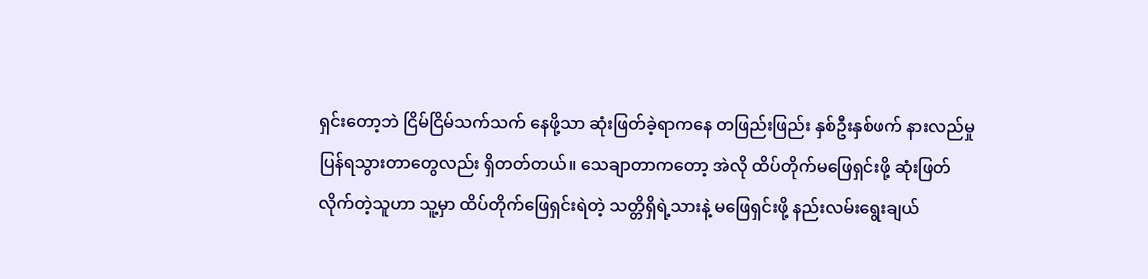ရှင်းတော့ဘဲ ငြိမ်ငြိမ်သက်သက် နေဖို့သာ ဆုံးဖြတ်ခဲ့ရာကနေ တဖြည်းဖြည်း နှစ်ဦးနှစ်ဖက် နားလည်မှုပြန်ရသွားတာတွေလည်း ရှိတတ်တယ်။ သေချာတာကတော့ အဲလို ထိပ်တိုက်မဖြေရှင်းဖို့ ဆုံးဖြတ်လိုက်တဲ့သူဟာ သူ့မှာ ထိပ်တိုက်ဖြေရှင်းရဲတဲ့ သတ္တိရှိရဲ့သားနဲ့ မဖြေရှင်းဖို့ နည်းလမ်းရွေးချယ်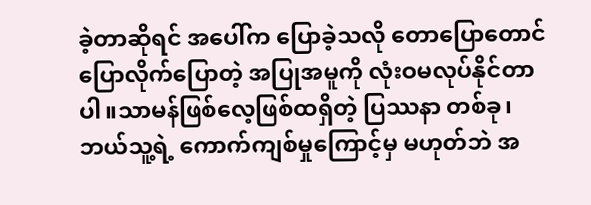ခဲ့တာဆိုရင် အပေါ်က ပြောခဲ့သလို တောပြောတောင်ပြောလိုက်ပြောတဲ့ အပြုအမူကို လုံးဝမလုပ်နိုင်တာပါ။သာမန်ဖြစ်လေ့ဖြစ်ထရှိတဲ့ ပြဿနာ တစ်ခု၊ ဘယ်သူ့ရဲ့ ကောက်ကျစ်မှုကြောင့်မှ မဟုတ်ဘဲ အ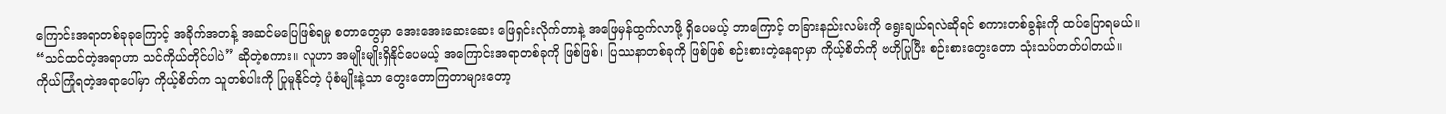ကြောင်းအရာတစ်ခုခုကြောင့် အခိုက်အတန့် အဆင်မပြေဖြစ်ရမှု စတာတွေမှာ အေးအေးဆေးဆေး ဖြေရှင်းလိုက်တာနဲ့ အဖြေမှန်ထွက်လာဖို့ ရှိပေမယ့် ဘာကြောင့် တခြားနည်းလမ်းကို ရွေးချယ်ရလဲဆိုရင် စကားတစ်ခွန်းကို ထပ်ပြောရမယ်။ “သင်ထင်တဲ့အရာဟာ သင်ကိုယ်တိုင်ပါပဲ” ဆိုတဲ့စကား။ လူဟာ အမျိုးမျိုးရှိနိုင်ပေမယ့် အကြောင်းအရာတစ်ခုကို ဖြစ်ဖြစ်၊ ပြဿနာတစ်ခုကို ဖြစ်ဖြစ် စဉ်းစားတဲ့နေရာမှာ ကိုယ့်စိတ်ကို ဗဟိုပြုပြီး စဉ်းစားတွေးတော သုံးသပ်တတ်ပါတယ်။ ကိုယ်ကြုံရတဲ့အရာပေါ်မှာ ကိုယ့်စိတ်က သူတစ်ပါးကို ပြုမူနိုင်တဲ့ ပုံစံမျိုးနဲ့သာ တွေးတောကြတာများတော့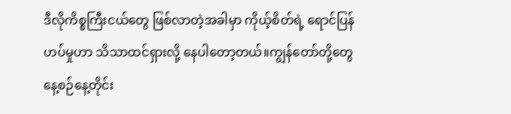ဒီလိုကိစ္စကြီးငယ်တွေ ဖြစ်လာတဲ့အခါမှာ ကိုယ့်စိတ်ရဲ့ ရောင်ပြန်ဟပ်မှုဟာ သိသာထင်ရှားလို့ နေပါတော့တယ်။ကျွန်တော်တို့တွေ နေ့စဉ်နေ့တိုင်း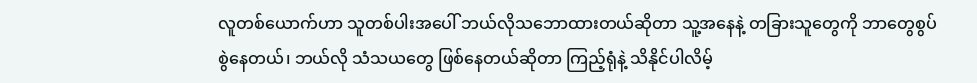လူတစ်ယောက်ဟာ သူတစ်ပါးအပေါ် ဘယ်လိုသဘောထားတယ်ဆိုတာ သူ့အနေနဲ့ တခြားသူတွေကို ဘာတွေစွပ်စွဲနေတယ်၊ ဘယ်လို သံသယတွေ ဖြစ်နေတယ်ဆိုတာ ကြည့်ရုံနဲ့ သိနိုင်ပါလိမ့်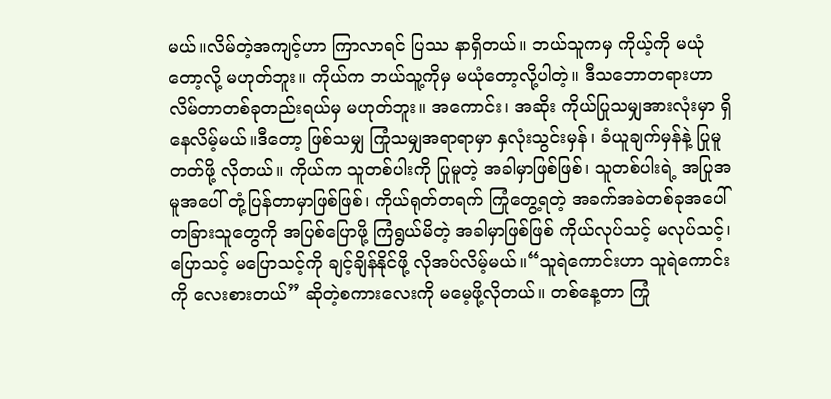မယ်။လိမ်တဲ့အကျင့်ဟာ ကြာလာရင် ပြဿ နာရှိတယ်။ ဘယ်သူကမှ ကိုယ့်ကို မယုံတော့လို့ မဟုတ်ဘူး။ ကိုယ်က ဘယ်သူ့ကိုမှ မယုံတော့လို့ပါတဲ့။ ဒီသဘောတရားဟာ လိမ်တာတစ်ခုတည်းရယ်မှ မဟုတ်ဘူး။ အကောင်း၊ အဆိုး ကိုယ်ပြုသမျှအားလုံးမှာ ရှိနေလိမ့်မယ်။ဒီတော့ ဖြစ်သမျှ ကြုံသမျှအရာရာမှာ နှလုံးသွင်းမှန်၊ ခံယူချက်မှန်နဲ့ ပြုမူတတ်ဖို့ လိုတယ်။ ကိုယ်က သူတစ်ပါးကို ပြုမူတဲ့ အခါမှာဖြစ်ဖြစ်၊ သူတစ်ပါးရဲ့ အပြုအမူအပေါ် တုံ့ပြန်တာမှာဖြစ်ဖြစ်၊ ကိုယ်ရုတ်တရက် ကြုံတွေ့ရတဲ့ အခက်အခဲတစ်ခုအပေါ် တခြားသူတွေကို အပြစ်ပြောဖို့ ကြံရွယ်မိတဲ့ အခါမှာဖြစ်ဖြစ် ကိုယ်လုပ်သင့် မလုပ်သင့်၊ ပြောသင့် မပြောသင့်ကို ချင့်ချိန်နိုင်ဖို့ လိုအပ်လိမ့်မယ်။“သူရဲကောင်းဟာ သူရဲကောင်းကို လေးစားတယ်” ဆိုတဲ့စကားလေးကို မမေ့ဖို့လိုတယ်။ တစ်နေ့တာ ကြုံ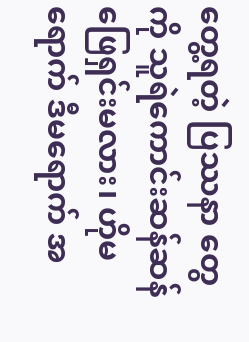တွေ့ရတဲ့ ပြဿနာ တွေကို သူရဲကောင်းဆန်ဆန် ဖြေရှင်းမလား၊ ဟိုမရောက် ဒီမရောက် အ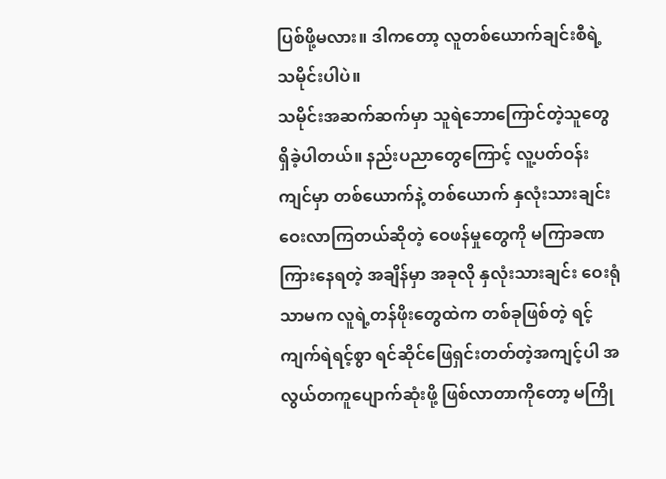ပြစ်ဖို့မလား။ ဒါကတော့ လူတစ်ယောက်ချင်းစီရဲ့ သမိုင်းပါပဲ။
သမိုင်းအဆက်ဆက်မှာ သူရဲဘောကြောင်တဲ့သူတွေ ရှိခဲ့ပါတယ်။ နည်းပညာတွေကြောင့် လူ့ပတ်ဝန်းကျင်မှာ တစ်ယောက်နဲ့ တစ်ယောက် နှလုံးသားချင်း ဝေးလာကြတယ်ဆိုတဲ့ ဝေဖန်မှုတွေကို မကြာခဏကြားနေရတဲ့ အချိန်မှာ အခုလို နှလုံးသားချင်း ဝေးရုံသာမက လူရဲ့တန်ဖိုးတွေထဲက တစ်ခုဖြစ်တဲ့ ရင့်ကျက်ရဲရင့်စွာ ရင်ဆိုင်ဖြေရှင်းတတ်တဲ့အကျင့်ပါ အလွယ်တကူပျောက်ဆုံးဖို့ ဖြစ်လာတာကိုတော့ မကြို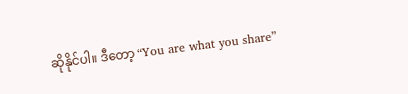ဆိုနိုင်ပါ။ ဒီတော့ “You are what you share”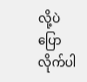လို့ပဲ ပြောလိုက်ပါ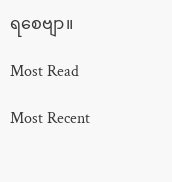ရစေဗျာ။

Most Read

Most Recent